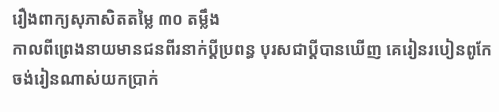រឿងពាក្យសុភាសិតតម្លៃ ៣០ តម្លឹង
កាលពីព្រេងនាយមានជនពីរនាក់ប្តីប្រពន្ធ បុរសជាប្តីបានឃើញ គេរៀនរបៀនពូកែ ចង់រៀនណាស់យកប្រាក់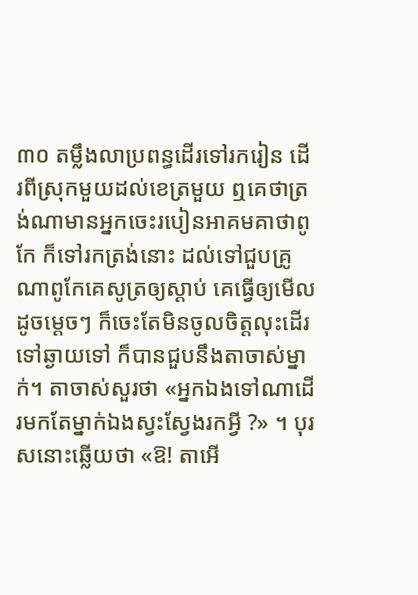៣០ តម្លឹងលាប្រពន្ធដើរទៅរករៀន ដើរពីស្រុកមួយដល់ខេត្រមួយ ឮគេថាត្រង់ណាមានអ្នកចេះរបៀនអាគមគាថាពូកែ ក៏ទៅរកត្រង់នោះ ដល់ទៅជួបគ្រូណាពូកែគេសូត្រឲ្យស្តាប់ គេធ្វើឲ្យមើលដូចម្តេចៗ ក៏ចេះតែមិនចូលចិត្តលុះដើរទៅឆ្ងាយទៅ ក៏បានជួបនឹងតាចាស់ម្នាក់។ តាចាស់សួរថា «អ្នកឯងទៅណាដើរមកតែម្នាក់ឯងស្វះស្វែងរកអ្វី ?» ។ បុរសនោះឆ្លើយថា «ឱ! តាអើ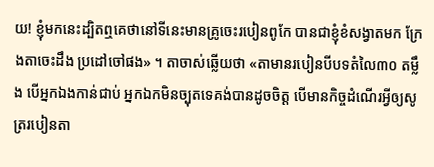យ! ខ្ញុំមកនេះដ្បិតឮគេថានៅទីនេះមានគ្រូចេះរបៀនពូកែ បានជាខ្ញុំខំសង្វាតមក ក្រែងតាចេះដឹង ប្រដៅចៅផង» ។ តាចាស់ឆ្លើយថា «តាមានរបៀនបីបទតំលៃ៣០ តម្លឹង បើអ្នកឯងកាន់ជាប់ អ្នកឯកមិនច្បុតទេគង់បានដូចចិត្ត បើមានកិច្ចដំណើរអ្វីឲ្យសូត្ររបៀនតា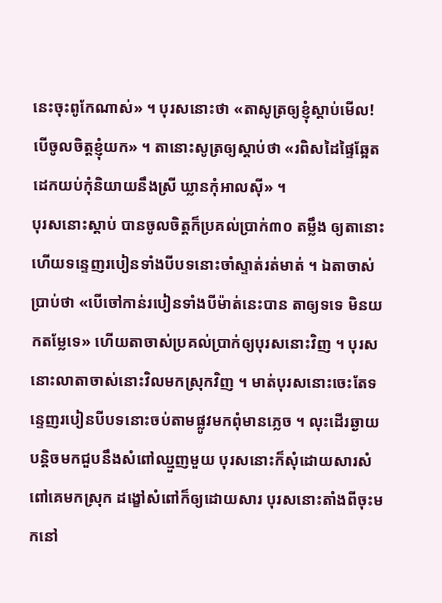នេះចុះពូកែណាស់» ។ បុរសនោះថា «តាសូត្រឲ្យខ្ញុំស្តាប់មើល! បើចូលចិត្តខ្ញុំយក» ។ តានោះសូត្រឲ្យស្តាប់ថា «រពិសដៃផ្ទៃឆ្អែត ដេកយប់កុំនិយាយនឹងស្រី ឃ្លានកុំអាលស៊ី» ។
បុរសនោះស្តាប់ បានចូលចិត្តក៏ប្រគល់ប្រាក់៣០ តម្លឹង ឲ្យតានោះ ហើយទន្ទេញរបៀនទាំងបីបទនោះចាំស្ទាត់រត់មាត់ ។ ឯតាចាស់ប្រាប់ថា «បើចៅកាន់របៀនទាំងបីម៉ាត់នេះបាន តាឲ្យទទេ មិនយកតម្លែទេ» ហើយតាចាស់ប្រគល់ប្រាក់ឲ្យបុរសនោះវិញ ។ បុរសនោះលាតាចាស់នោះវិលមកស្រុកវិញ ។ មាត់បុរសនោះចេះតែទន្ទេញរបៀនបីបទនោះចប់តាមផ្លូវមកពុំមានភ្លេច ។ លុះដើរឆ្ងាយបន្តិចមកជួបនឹងសំពៅឈ្មួញមួយ បុរសនោះក៏សុំដោយសារសំពៅគេមកស្រុក ដង្ខៅសំពៅក៏ឲ្យដោយសារ បុរសនោះតាំងពីចុះមកនៅ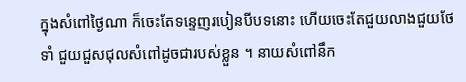ក្នុងសំពៅថ្ងៃណា ក៏ចេះតែទន្ទេញរបៀនបីបទនោះ ហើយចេះតែជួយលាងជួយថែទាំ ជួយជួសជុលសំពៅដូចជារបស់ខ្លួន ។ នាយសំពៅនឹក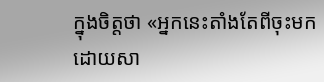ក្នុងចិត្តថា «អ្នកនេះតាំងតែពីចុះមក ដោយសា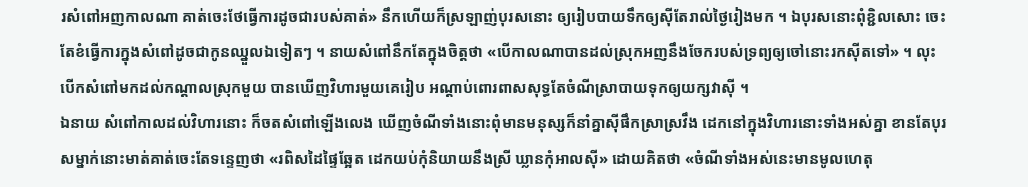រសំពៅអញកាលណា គាត់ចេះថែធ្វើការដូចជារបស់គាត់» នឹកហើយក៏ស្រឡាញ់បុរសនោះ ឲ្យរៀបបាយទឹកឲ្យស៊ីតែរាល់ថ្ងៃរៀងមក ។ ឯបុរសនោះពុំខ្ជិលសោះ ចេះតែខំធ្វើការក្នុងសំពៅដូចជាកូនឈ្នួលឯទៀតៗ ។ នាយសំពៅនឹកតែក្នុងចិត្តថា «បើកាលណាបានដល់ស្រុកអញនឹងចែករបស់ទ្រព្យឲ្យចៅនោះរកស៊ីតទៅ» ។ លុះបើកសំពៅមកដល់កណ្តាលស្រុកមួយ បានឃើញវិហារមួយគេរៀប អណ្តាប់ពោរពាសសុទ្ធតែចំណីស្រាបាយទុកឲ្យយក្សវាស៊ី ។
ឯនាយ សំពៅកាលដល់វិហារនោះ ក៏ចតសំពៅឡើងលេង ឃើញចំណីទាំងនោះពុំមានមនុស្សក៏នាំគ្នាស៊ីផឹកស្រាស្រវឹង ដេកនៅក្នុងវិហារនោះទាំងអស់គ្នា ខានតែបុរសម្នាក់នោះមាត់គាត់ចេះតែទន្ទេញថា «រពិសដៃផ្ទៃឆ្អែត ដេកយប់កុំនិយាយនឹងស្រី ឃ្លានកុំអាលស៊ី» ដោយគិតថា «ចំណីទាំងអស់នេះមានមូលហេតុ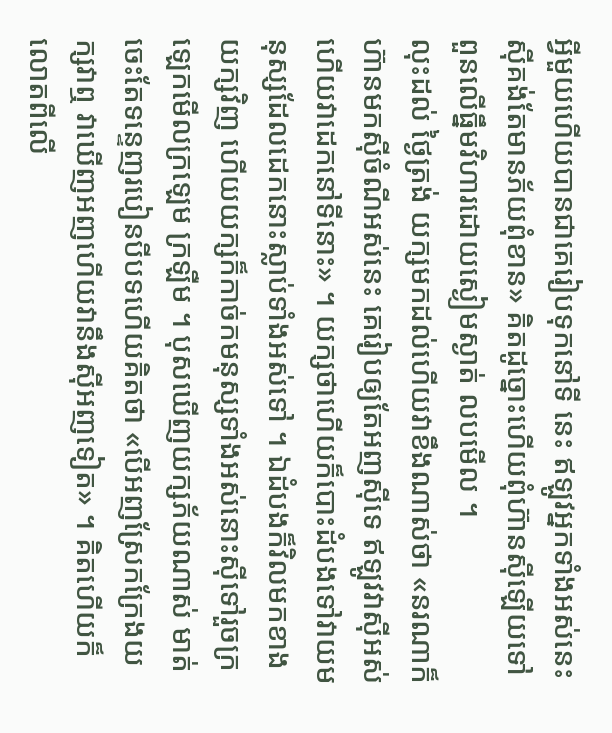អ្វីមួយហើយបានជាគេរៀបទុកនៅទី នេះ ឥឡូវអ្នកទាំងអស់នេះស៊ីគង់តែមានភ័យពុំខាន» គិតដូច្នោះហើយពុំហ៊ានស៊ីឡើយទៅពួនលើធ្នឹមវិហារដោយស្ងៀមស្ងាត់ លបមើល ។
លុះដល់ ថ្ងៃត្រង់ យក្សមកដល់ហើយវាខឹងណាស់ថា «នរណាក៏ហ៊ានមកស៊ីចំណីអស់នេះ គេរៀបឲ្យតែអញស៊ីទេ ឥឡូវវាស៊ីអស់ហើយវាដេកនៅទីនោះ» ។ យក្សថាហើយក៏បោះដំបងទៅវាយមនុស្សដែលដេកនោះស្លាប់ទាំងអស់ទៅ ។ ឯដំបងក៏វិលមកខាងយក្សវិញ ហើយយក្សក៏កាច់កមនុស្សទាំងអស់នោះស៊ីទៅរួចក្រឡេកមើលក្រឡេម ក្រឡឺម ។ បុសឃើញយក្សភ័យណាស់ មាត់ចេះតែទន្ទេញរបៀនបីបទហើយគិតថា «បើអញស្រែកក្រែងយក្សវាឮ វាឃើញអញហើយវានឹងស៊ីអញទៀត» ។ គិតហើយក៏លោតពីលើ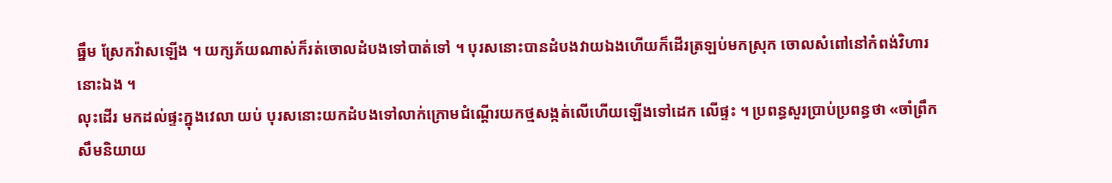ធ្នឹម ស្រែកវ៉ាសឡើង ។ យក្សភ័យណាស់ក៏រត់ចោលដំបងទៅបាត់ទៅ ។ បុរសនោះបានដំបងវាយឯងហើយក៏ដើរត្រឡប់មកស្រុក ចោលសំពៅនៅកំពង់វិហារនោះឯង ។
លុះដើរ មកដល់ផ្ទះក្នុងវេលា យប់ បុរសនោះយកដំបងទៅលាក់ក្រោមជំណ្តើរយកថ្មសង្កត់លើហើយឡើងទៅដេក លើផ្ទះ ។ ប្រពន្ធសួរប្រាប់ប្រពន្ធថា «ចាំព្រឹកសឹមនិយាយ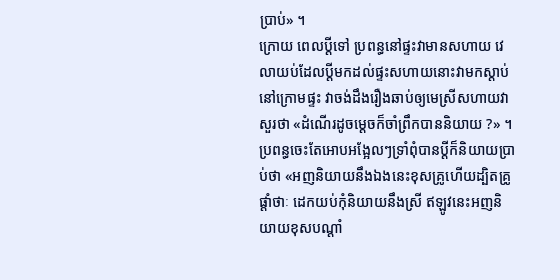ប្រាប់» ។
ក្រោយ ពេលប្តីទៅ ប្រពន្ធនៅផ្ទះវាមានសហាយ វេលាយប់ដែលប្តីមកដល់ផ្ទះសហាយនោះវាមកស្តាប់នៅក្រោមផ្ទះ វាចង់ដឹងរឿងឆាប់ឲ្យមេស្រីសហាយវាសួរថា «ដំណើរដូចម្តេចក៏ចាំព្រឹកបាននិយាយ ?» ។ ប្រពន្ធចេះតែអោបអង្អែលៗទ្រាំពុំបានប្តីក៏និយាយប្រាប់ថា «អញនិយាយនឹងឯងនេះខុសគ្រូហើយដ្បិតគ្រូផ្តាំថាៈ ដេកយប់កុំនិយាយនឹងស្រី ឥឡូវនេះអញនិយាយខុសបណ្តាំ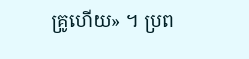គ្រូហើយ» ។ ប្រព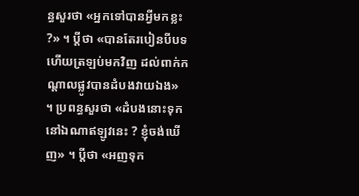ន្ធសួរថា «អ្នកទៅបានអ្វីមកខ្លះ ?» ។ ប្តីថា «បានតែរបៀនបីបទហើយត្រឡប់មកវិញ ដល់ពាក់កណ្តាលផ្លូវបានដំបងវាយឯង» ។ ប្រពន្ធសួរថា «ដំបងនោះទុកនៅឯណាឥឡូវនេះ ? ខ្ញុំចង់ឃើញ» ។ ប្តីថា «អញទុក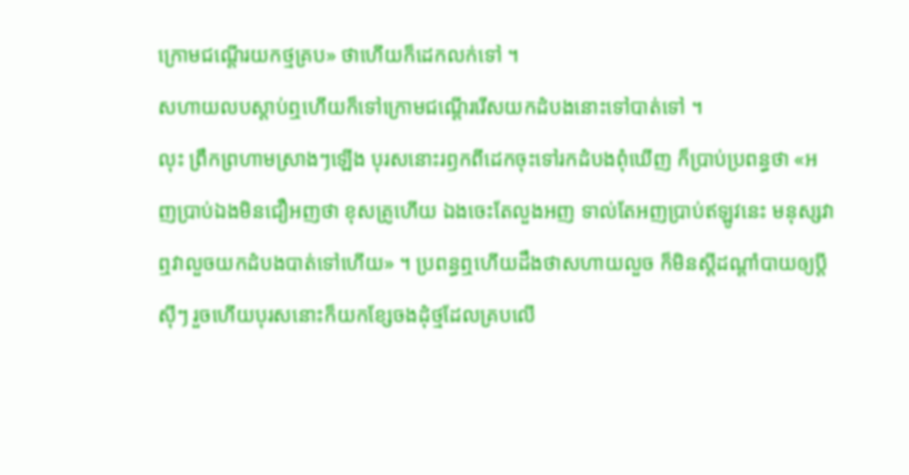ក្រោមជណ្តើរយកថ្មគ្រប» ថាហើយក៏ដេកលក់ទៅ ។
សហាយលបស្តាប់ឮហើយក៏ទៅក្រោមជណ្តើររើសយកដំបងនោះទៅបាត់ទៅ ។
លុះ ព្រឹកព្រហាមស្រាងៗឡើង បុរសនោះរឭកពីដេកចុះទៅរកដំបងពុំឃើញ ក៏ប្រាប់ប្រពន្ធថា «អញប្រាប់ឯងមិនជឿអញថា ខុសគ្រូហើយ ឯងចេះតែលួងអញ ទាល់តែអញប្រាប់ឥឡូវនេះ មនុស្សវាឮវាលួចយកដំបងបាត់ទៅហើយ» ។ ប្រពន្ធឮហើយដឹងថាសហាយលួច ក៏មិនស្តីដណ្តាំបាយឲ្យប្តីស៊ីៗ រួចហើយបុរសនោះក៏យកខ្សែចងដុំថ្មដែលគ្របលើ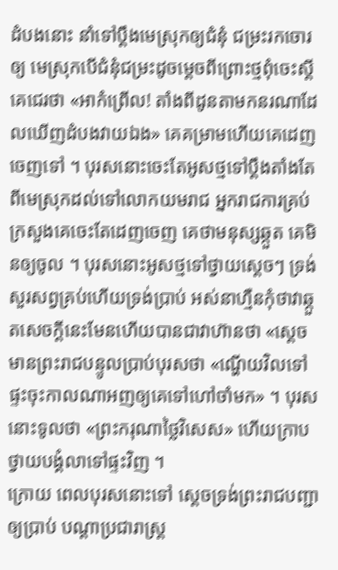ដំបងនោះ នាំទៅប្តឹងមេស្រុកឲ្យជំនុំ ជម្រះរកចោរឲ្យ មេស្រុកបើជំនុំជម្រះដូចម្តេចពីព្រោះថ្មពុំចេះស្តី គេជេរថា «អាកំព្រើល! តាំងពីដូនតាមកនរណាដែលឃើញដំបងវាយឯង» គេគម្រាមហើយគេដេញចេញទៅ ។ បុរសនោះចេះតែអូសថ្មទៅប្តឹងតាំងតែពីមេស្រុកដល់ទៅលោកយមរាជ អ្នករាជការគ្រប់ក្រសួងគេចេះតែដេញចេញ គេថាមនុស្សឆ្កួត គេមិនឲ្យចូល ។ បុរសនោះអូសថ្មទៅថ្វាយស្តេចៗ ទ្រង់សួរសព្វគ្រប់ហើយទ្រង់ប្រាប់ អស់នាហ្មឺនកុំថាវាឆ្កួតសេចក្តីនេះមែនហើយបានជាវាហ៊ានថា «ស្តេចមានព្រះរាជបន្ទូលប្រាប់បុរសថា «ណ្ហើយវិលទៅផ្ទះចុះកាលណាអញឲ្យគេទៅហៅចាំមក» ។ បុរសនោះទូលថា «ព្រះករុណាថ្លៃវិសេស» ហើយក្រាបថ្វាយបង្គំលាទៅផ្ទះវិញ ។
ក្រោយ ពេលបុរសនោះទៅ ស្តេចទ្រង់ព្រះរាជបញ្ជាឲ្យប្រាប់ បណ្តាប្រជារាស្រ្ត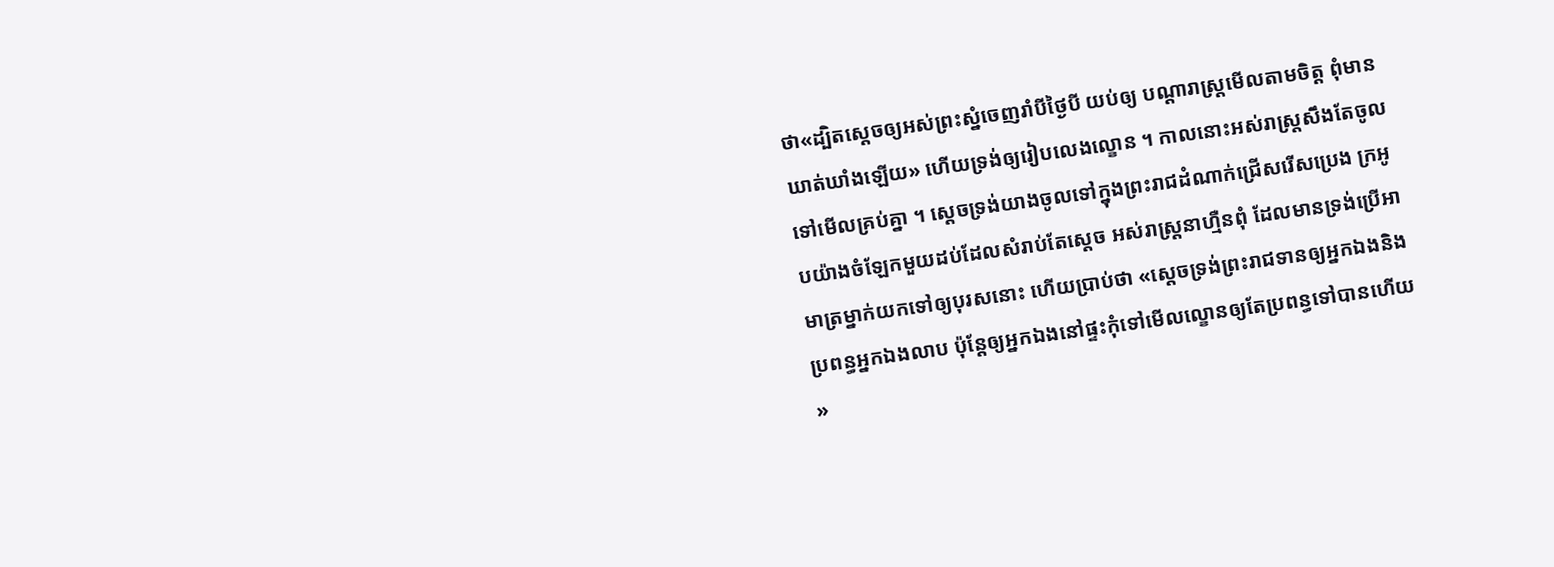ថា«ដ្បិតស្តេចឲ្យអស់ព្រះស្នំចេញរាំបីថ្ងៃបី យប់ឲ្យ បណ្តារាស្រ្តមើលតាមចិត្ត ពុំមានឃាត់ឃាំងឡើយ» ហើយទ្រង់ឲ្យរៀបលេងល្ខោន ។ កាលនោះអស់រាស្រ្តសឹងតែចូលទៅមើលគ្រប់គ្នា ។ ស្តេចទ្រង់យាងចូលទៅក្នុងព្រះរាជដំណាក់ជ្រើសរើសប្រេង ក្រអូបយ៉ាងចំឡែកមួយដប់ដែលសំរាប់តែស្តេច អស់រាស្រ្តនាហ្មឺនពុំ ដែលមានទ្រង់ប្រើអាមាត្រម្នាក់យកទៅឲ្យបុរសនោះ ហើយប្រាប់ថា «ស្តេចទ្រង់ព្រះរាជទានឲ្យអ្នកឯងនិងប្រពន្ធអ្នកឯងលាប ប៉ុន្តែឲ្យអ្នកឯងនៅផ្ទះកុំទៅមើលល្ខោនឲ្យតែប្រពន្ធទៅបានហើយ »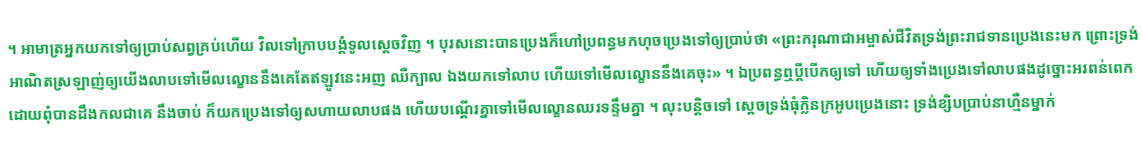។ អាមាត្រអ្នកយកទៅឲ្យប្រាប់សព្វគ្រប់ហើយ វិលទៅក្រាបបង្គំទូលស្តេចវិញ ។ បុរសនោះបានប្រេងក៏ហៅប្រពន្ធមកហុចប្រេងទៅឲ្យប្រាប់ថា «ព្រះករុណាជាអម្ចាស់ជីវិតទ្រង់ព្រះរាជទានប្រេងនេះមក ព្រោះទ្រង់អាណិតស្រឡាញ់ឲ្យយើងលាបទៅមើលល្ខោននឹងគេតែឥឡូវនេះអញ ឈឺក្បាល ឯងយកទៅលាប ហើយទៅមើលល្ខោននឹងគេចុះ» ។ ឯប្រពន្ធឮប្តីបើកឲ្យទៅ ហើយឲ្យទាំងប្រេងទៅលាបផងដូច្នោះអរពន់ពេកដោយពុំបានដឹងកលជាគេ នឹងចាប់ ក៏យកប្រេងទៅឲ្យសហាយលាបផង ហើយបណ្តើរគ្នាទៅមើលល្ខោនឈរទន្ទឹមគ្នា ។ លុះបន្តិចទៅ ស្តេចទ្រង់ធុំក្លិនក្រអូបប្រេងនោះ ទ្រង់ខ្សិបប្រាប់នាហ្មឺនម្នាក់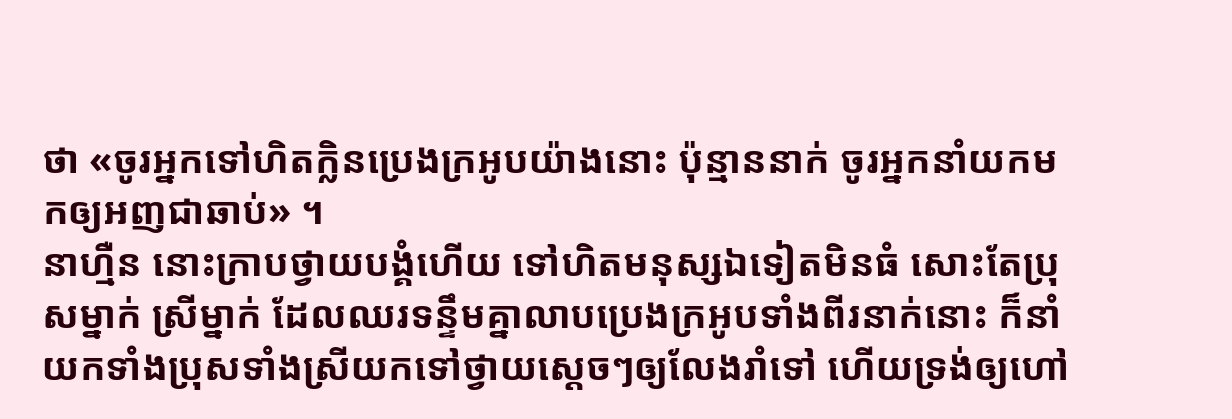ថា «ចូរអ្នកទៅហិតក្លិនប្រេងក្រអូបយ៉ាងនោះ ប៉ុន្មាននាក់ ចូរអ្នកនាំយកមកឲ្យអញជាឆាប់» ។
នាហ្មឺន នោះក្រាបថ្វាយបង្គំហើយ ទៅហិតមនុស្សឯទៀតមិនធំ សោះតែប្រុសម្នាក់ ស្រីម្នាក់ ដែលឈរទន្ទឹមគ្នាលាបប្រេងក្រអូបទាំងពីរនាក់នោះ ក៏នាំយកទាំងប្រុសទាំងស្រីយកទៅថ្វាយស្តេចៗឲ្យលែងរាំទៅ ហើយទ្រង់ឲ្យហៅ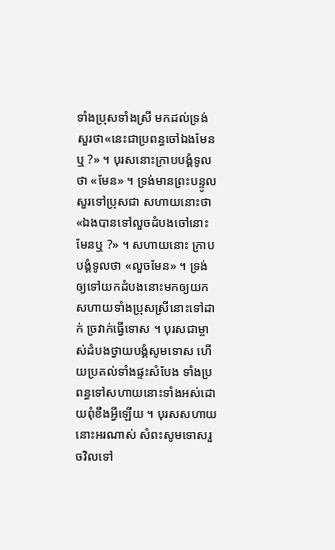ទាំងប្រុសទាំងស្រី មកដល់ទ្រង់សួរថា«នេះជាប្រពន្ធចៅឯងមែនឬ ?» ។ បុរសនោះក្រាបបង្គំទូលថា «មែន» ។ ទ្រង់មានព្រះបន្ទូលសួរទៅប្រុសជា សហាយនោះថា «ឯងបានទៅលួចដំបងចៅនោះមែនឬ ?» ។ សហាយនោះ ក្រាបបង្គំទូលថា «លួចមែន» ។ ទ្រង់ឲ្យទៅយកដំបងនោះមកឲ្យយកសហាយទាំងប្រុសស្រីនោះទៅដាក់ ច្រវាក់ធ្វើទោស ។ បុរសជាម្ចាស់ដំបងថ្វាយបង្គំសូមទោស ហើយប្រគល់ទាំងផ្ទះសំបែង ទាំងប្រពន្ធទៅសហាយនោះទាំងអស់ដោយពុំខឹងអ្វីឡើយ ។ បុរសសហាយនោះអរណាស់ សំពះសូមទោសរួចវិលទៅ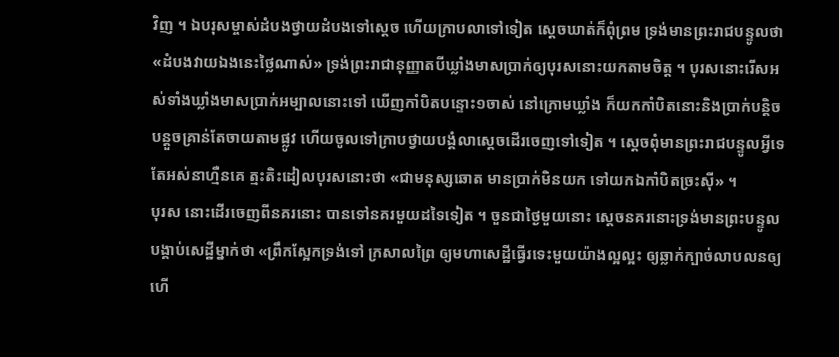វិញ ។ ឯបរុសម្ចាស់ដំបងថ្វាយដំបងទៅស្តេច ហើយក្រាបលាទៅទៀត ស្តេចឃាត់ក៏ពុំព្រម ទ្រង់មានព្រះរាជបន្ទូលថា «ដំបងវាយឯងនេះថ្លៃណាស់» ទ្រង់ព្រះរាជានុញ្ញាតបីឃ្លាំងមាសប្រាក់ឲ្យបុរសនោះយកតាមចិត្ត ។ បុរសនោះរើសអស់ទាំងឃ្លាំងមាសប្រាក់អម្បាលនោះទៅ ឃើញកាំបិតបន្ទោះ១ចាស់ នៅក្រោមឃ្លាំង ក៏យកកាំបិតនោះនិងប្រាក់បន្តិចបន្តួចគ្រាន់តែចាយតាមផ្លូវ ហើយចូលទៅក្រាបថ្វាយបង្គំលាស្តេចដើរចេញទៅទៀត ។ ស្តេចពុំមានព្រះរាជបន្ទូលអ្វីទេតែអស់នាហ្មឺនគេ ត្មះតិះដៀលបុរសនោះថា «ជាមនុស្សឆោត មានប្រាក់មិនយក ទៅយកឯកាំបិតច្រះស៊ី» ។
បុរស នោះដើរចេញពីនគរនោះ បានទៅនគរមួយដទៃទៀត ។ ចួនជាថ្ងៃមួយនោះ ស្តេចនគរនោះទ្រង់មានព្រះបន្ទូលបង្គាប់សេដ្ឋីម្នាក់ថា «ព្រឹកស្អែកទ្រង់ទៅ ក្រសាលព្រៃ ឲ្យមហាសេដ្ឋីធ្វើរទេះមួយយ៉ាងល្អល្អះ ឲ្យឆ្លាក់ក្បាច់លាបលនឲ្យហើ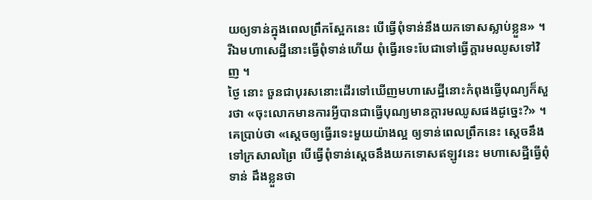យឲ្យទាន់ក្នុងពេលព្រឹកស្អែកនេះ បើធ្វើពុំទាន់នឹងយកទោសស្លាប់ខ្លួន» ។ រីឯមហាសេដ្ឋីនោះធ្វើពុំទាន់ហើយ ពុំធ្វើរទេះបែជាទៅធ្វើក្តារមឈូសទៅវិញ ។
ថ្ងៃ នោះ ចួនជាបុរសនោះដើរទៅឃើញមហាសេដ្ឋីនោះកំពុងធ្វើបុណ្យក៏សួរថា «ចុះលោកមានការអ្វីបានជាធ្វើបុណ្យមានក្តារមឈូសផងដូច្នេះ?» ។ គេប្រាប់ថា «ស្តេចឲ្យធ្វើរទេះមួយយ៉ាងល្អ ឲ្យទាន់ពេលព្រឹកនេះ ស្តេចនឹងទៅក្រសាលព្រៃ បើធ្វើពុំទាន់ស្តេចនឹងយកទោសឥឡូវនេះ មហាសេដ្ឋីធ្វើពុំទាន់ ដឹងខ្លួនថា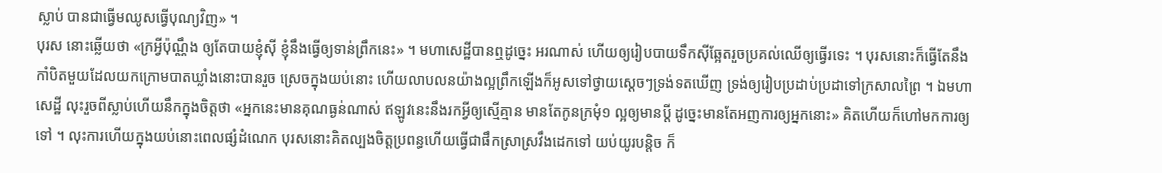ស្លាប់ បានជាធ្វើមឈូសធ្វើបុណ្យវិញ» ។
បុរស នោះឆ្លើយថា «ក្រអ្វីប៉ុណ្ណឹង ឲ្យតែបាយខ្ញុំស៊ី ខ្ញុំនឹងធ្វើឲ្យទាន់ព្រឹកនេះ» ។ មហាសេដ្ឋីបានឮដូច្នេះ អរណាស់ ហើយឲ្យរៀបបាយទឹកស៊ីឆ្អែតរួចប្រគល់ឈើឲ្យធ្វើរទេះ ។ បុរសនោះក៏ធ្វើតែនឹងកាំបិតមួយដែលយកក្រោមបាតឃ្លាំងនោះបានរួច ស្រេចក្នុងយប់នោះ ហើយលាបលនយ៉ាងល្អព្រឹកឡើងក៏អូសទៅថ្វាយស្តេចៗទ្រង់ទតឃើញ ទ្រង់ឲ្យរៀបប្រដាប់ប្រដាទៅក្រសាលព្រៃ ។ ឯមហាសេដ្ឋី លុះរួចពីស្លាប់ហើយនឹកក្នុងចិត្តថា «អ្នកនេះមានគុណធ្ងន់ណាស់ ឥឡូវនេះនឹងរកអ្វីឲ្យស្មើគ្មាន មានតែកូនក្រមុំ១ ល្អឲ្យមានប្តី ដូច្នេះមានតែអញការឲ្យអ្នកនោះ» គិតហើយក៏ហៅមកការឲ្យទៅ ។ លុះការហើយក្នុងយប់នោះពេលផ្សំដំណេក បុរសនោះគិតល្បងចិត្តប្រពន្ធហើយធ្វើជាផឹកស្រាស្រវឹងដេកទៅ យប់យូរបន្តិច ក៏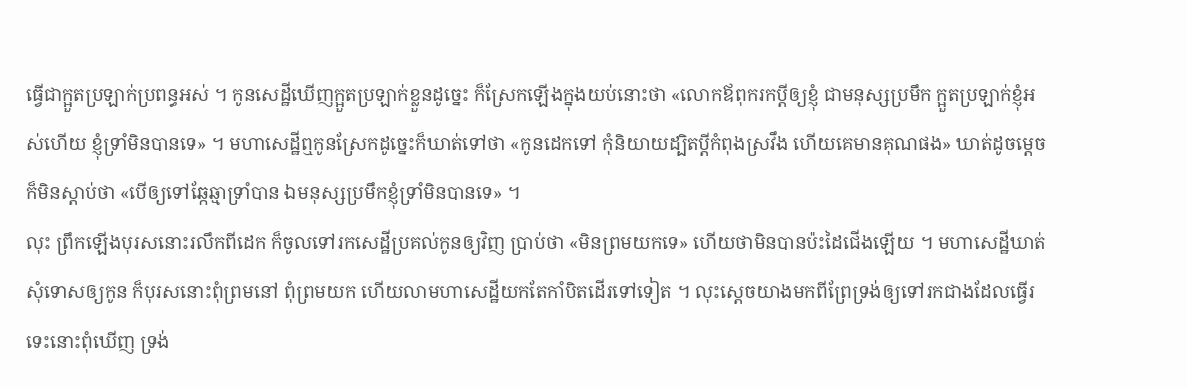ធ្វើជាក្អួតប្រឡាក់ប្រពន្ធអស់ ។ កូនសេដ្ឋីឃើញក្អួតប្រឡាក់ខ្លួនដូច្នេះ ក៏ស្រែកឡើងក្នុងយប់នោះថា «លោកឪពុករកប្តីឲ្យខ្ញុំ ជាមនុស្សប្រមឹក ក្អួតប្រឡាក់ខ្ញុំអស់ហើយ ខ្ញុំទ្រាំមិនបានទេ» ។ មហាសេដ្ឋីឮកូនស្រែកដូច្នេះក៏ឃាត់ទៅថា «កូនដេកទៅ កុំនិយាយដ្បិតប្តីកំពុងស្រវឹង ហើយគេមានគុណផង» ឃាត់ដូចម្តេចក៏មិនស្តាប់ថា «បើឲ្យទៅឆ្កែឆ្មាទ្រាំបាន ឯមនុស្សប្រមឹកខ្ញុំទ្រាំមិនបានទេ» ។
លុះ ព្រឹកឡើងបុរសនោះរលឹកពីដេក ក៏ចូលទៅរកសេដ្ឋីប្រគល់កូនឲ្យវិញ ប្រាប់ថា «មិនព្រមយកទេ» ហើយថាមិនបានប៉ះដៃជើងឡើយ ។ មហាសេដ្ឋីឃាត់សុំទោសឲ្យកូន ក៏បុរសនោះពុំព្រមនៅ ពុំព្រមយក ហើយលាមហាសេដ្ឋីយកតែកាំបិតដើរទៅទៀត ។ លុះស្តេចយាងមកពីព្រែទ្រង់ឲ្យទៅរកជាងដែលធ្វើរទេះនោះពុំឃើញ ទ្រង់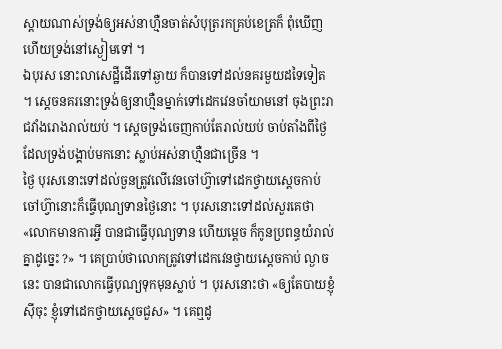ស្តាយណាស់ទ្រង់ឲ្យអស់នាហ្មឺនចាត់សំបុត្ររកគ្រប់ខេត្រក៏ ពុំឃើញ ហើយទ្រង់នៅស្ងៀមទៅ ។
ឯបុរស នោះលាសេដ្ឋីដើរទៅឆ្ងាយ ក៏បានទៅដល់នគរមួយដទៃទៀត ។ ស្តេចនគរនោះទ្រង់ឲ្យនាហ្មឺនម្នាក់ទៅដេកវេនចាំយាមនៅ ចុងព្រះរាជវាំងរោងរាល់យប់ ។ ស្តេចទ្រង់ចេញកាប់តែរាល់យប់ ចាប់តាំងពីថ្ងៃដែលទ្រង់បង្គាប់មកនោះ ស្លាប់អស់នាហ្មឺនជាច្រើន ។
ថ្ងៃ បុរសនោះទៅដល់ចួនត្រូវលើវេនចៅហ៊្វាទៅដេកថ្វាយស្តេចកាប់ ចៅហ៊្វានោះក៏ធ្វើបុណ្យទានថ្ងៃនោះ ។ បុរសនោះទៅដល់សួរគេថា «លោកមានការអ្វី បានជាធ្វើបុណ្យទាន ហើយម្តេច ក៏កូនប្រពន្ធយំរាល់គ្នាដូច្នេះ ?» ។ គេប្រាប់ថាលោកត្រូវទៅដេកវេនថ្វាយស្តេចកាប់ ល្ងាចនេះ បានជាលោកធ្វើបុណ្យទុកមុនស្លាប់ ។ បុរសនោះថា «ឲ្យតែបាយខ្ញុំស៊ីចុះ ខ្ញុំទៅដេកថ្វាយស្តេចជួស» ។ គេឮដូ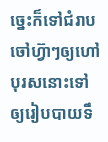ច្នេះក៏ទៅជំរាបចៅហ៊្វាៗឲ្យហៅបុរសនោះទៅ ឲ្យរៀបបាយទឹ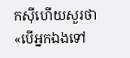កស៊ីហើយសួរថា «បើអ្នកឯងទៅ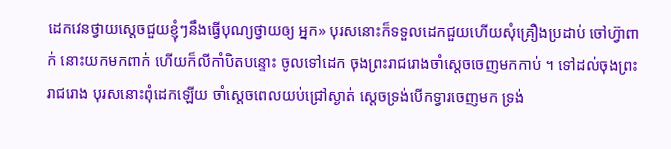ដេកវេនថ្វាយស្តេចជួយខ្ញុំៗនឹងធ្វើបុណ្យថ្វាយឲ្យ អ្នក» បុរសនោះក៏ទទួលដេកជួយហើយសុំគ្រឿងប្រដាប់ ចៅហ៊្វាពាក់ នោះយកមកពាក់ ហើយក៏លីកាំបិតបន្ទោះ ចូលទៅដេក ចុងព្រះរាជរោងចាំស្តេចចេញមកកាប់ ។ ទៅដល់ចុងព្រះរាជរោង បុរសនោះពុំដេកឡើយ ចាំស្តេចពេលយប់ជ្រៅស្ងាត់ ស្តេចទ្រង់បើកទ្វារចេញមក ទ្រង់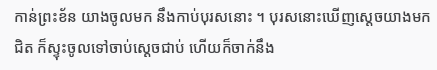កាន់ព្រះខ័ន យាងចូលមក នឹងកាប់បុរសនោះ ។ បុរសនោះឃើញស្តេចយាងមកជិត ក៏ស្ទុះចូលទៅចាប់ស្តេចជាប់ ហើយក៏ចាក់នឹង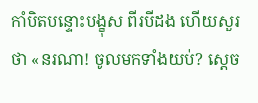កាំបិតបន្ទោះបង្ខុស ពីរបីដង ហើយសួរថា «នរណា! ចូលមកទាំងយប់? ស្តេច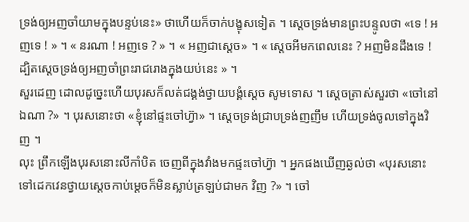ទ្រង់ឲ្យអញចាំយាមក្នុងបន្ទប់នេះ» ថាហើយក៏ចាក់បង្ខុសទៀត ។ ស្តេចទ្រង់មានព្រះបន្ទូលថា «ទេ ! អញទេ ! » ។ « នរណា ! អញទេ ? » ។ « អញជាស្តេច» ។ « ស្តេចអីមកពេលនេះ ? អញមិនដឹងទេ ! ដ្បិតស្តេចទ្រង់ឲ្យអញចាំព្រះរាជរោងក្នុងយប់នេះ » ។
សួរដេញ ដោលដូច្នេះហើយបុរសក៏លត់ជង្គង់ថ្វាយបង្គំស្តេច សូមទោស ។ ស្តេចត្រាស់សួរថា «ចៅនៅឯណា ?» ។ បុរសនោះថា «ខ្ញុំនៅផ្ទះចៅហ៊្វា» ។ ស្តេចទ្រង់ជ្រាបទ្រង់ញញឹម ហើយទ្រង់ចូលទៅក្នុងវិញ ។
លុះ ព្រឹកឡើងបុរសនោះលីកាំបិត ចេញពីក្នុងវាំងមកផ្ទះចៅហ៊្វា ។ អ្នកផងឃើញឆ្ងល់ថា «បុរសនោះទៅដេកវេនថ្វាយស្តេចកាប់ម្តេចក៏មិនស្លាប់ត្រឡប់ជាមក វិញ ?» ។ ចៅ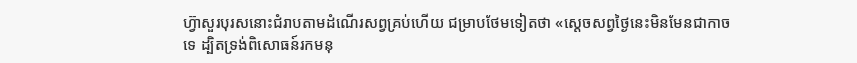ហ៊្វាសួរបុរសនោះជំរាបតាមដំណើរសព្វគ្រប់ហើយ ជម្រាបថែមទៀតថា «ស្តេចសព្វថ្ងៃនេះមិនមែនជាកាចទេ ដ្បិតទ្រង់ពិសោធន៍រកមនុ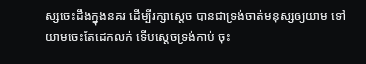ស្សចេះដឹងក្នុងនគរ ដើម្បីរក្សាស្តេច បានជាទ្រង់ចាត់មនុស្សឲ្យយាម ទៅយាមចេះតែដេកលក់ ទើបស្តេចទ្រង់កាប់ ចុះ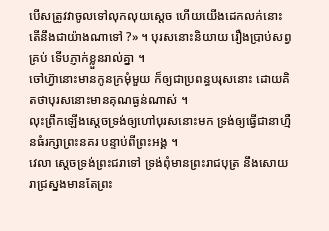បើសត្រូវវាចូលទៅលុកលុយស្តេច ហើយយើងដេកលក់នោះ តើនឹងជាយ៉ាងណាទៅ ?» ។ បុរសនោះនិយាយ រឿងប្រាប់សព្វគ្រប់ ទើបភ្ញាក់ខ្លួនរាល់គ្នា ។
ចៅហ៊្វានោះមានកូនក្រមុំមួយ ក៏ឲ្យជាប្រពន្ធបរុសនោះ ដោយគិតថាបុរសនោះមានគុណធ្ងន់ណាស់ ។
លុះព្រឹកឡើងស្តេចទ្រង់ឲ្យហៅបុរសនោះមក ទ្រង់ឲ្យធ្វើជានាហ្មឺនធំរក្សាព្រះនគរ បន្ទាប់ពីព្រះអង្គ ។
វេលា ស្តេចទ្រង់ព្រះជរាទៅ ទ្រង់ពុំមានព្រះរាជបុត្រ នឹងសោយរាជ្រស្នងមានតែព្រះ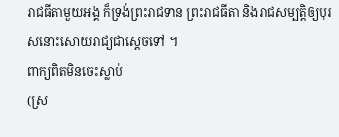រាជធីតាមួយអង្គ ក៏ទ្រង់ព្រះរាជទាន ព្រះរាជធីតា និងរាជសម្បត្តិឲ្យបុរសនោះសោយរាជ្យជាស្តេចទៅ ។
ពាក្យពិតមិនចេះស្លាប់
(ស្រ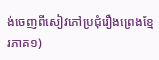ង់ចេញពីសៀវភៅប្រជុំរឿងព្រេងខ្មែរភាគ១)